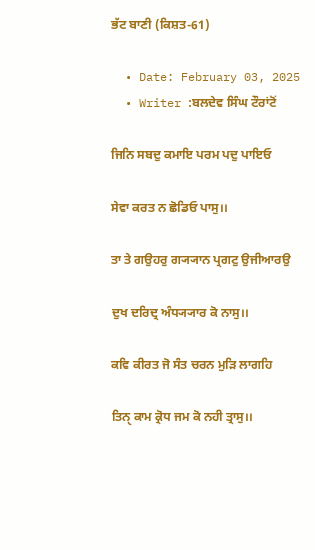ਭੱਟ ਬਾਣੀ (ਕਿਸ਼ਤ-61)

  • Date: February 03, 2025
  • Writer :ਬਲਦੇਵ ਸਿੰਘ ਟੌਰਾਂਟੋਂ

ਜਿਨਿ ਸਬਦੁ ਕਮਾਇ ਪਰਮ ਪਦੁ ਪਾਇਓ

ਸੇਵਾ ਕਰਤ ਨ ਛੋਡਿਓ ਪਾਸੁ।।

ਤਾ ਤੇ ਗਉਹਰੁ ਗ੍ਯ੍ਯਾਨ ਪ੍ਰਗਟੁ ਉਜੀਆਰਉ

ਦੁਖ ਦਰਿਦ੍ਰ ਅੰਧ੍ਯ੍ਯਾਰ ਕੋ ਨਾਸੁ।।

ਕਵਿ ਕੀਰਤ ਜੋ ਸੰਤ ਚਰਨ ਮੁੜਿ ਲਾਗਹਿ

ਤਿਨੑ ਕਾਮ ਕ੍ਰੋਧ ਜਮ ਕੋ ਨਹੀ ਤ੍ਰਾਸੁ।।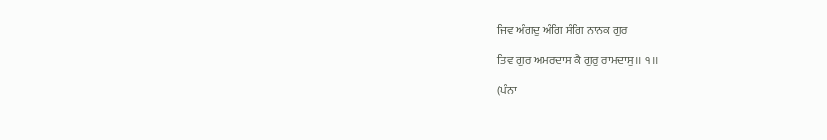ਜਿਵ ਅੰਗਦੁ ਅੰਗਿ ਸੰਗਿ ਨਾਨਕ ਗੁਰ

ਤਿਵ ਗੁਰ ਅਮਰਦਾਸ ਕੈ ਗੁਰੁ ਰਾਮਦਾਸੁ।। ੧।।

(ਪੰਨਾ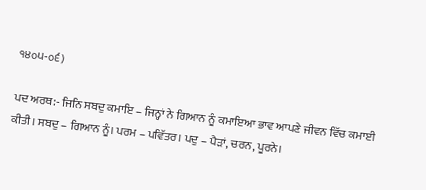੧੪੦੫-੦੬)

ਪਦ ਅਰਥ:- ਜਿਨਿ ਸਬਦੁ ਕਮਾਇ – ਜਿਨ੍ਹਾਂ ਨੇ ਗਿਆਨ ਨੂੰ ਕਮਾਇਆ ਭਾਵ ਆਪਣੇ ਜੀਵਨ ਵਿੱਚ ਕਮਾਈ ਕੀਤੀ। ਸਬਦੁ – ਗਿਆਨ ਨੂੰ। ਪਰਮ – ਪਵਿੱਤਰ। ਪਦੁ – ਪੈੜਾਂ, ਚਰਨ, ਪੂਰਨੇ।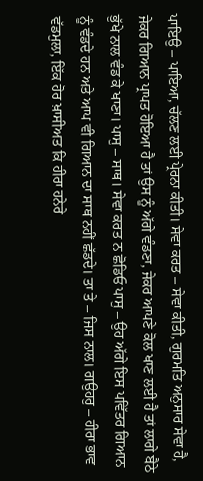ਪਾਇਉ – ਪਾਇਆ, ਚੱਲਣ ਲਈ ਪ੍ਰੇਰਨਾ ਕੀਤੀ। ਸੇਵਾ ਕਰਤ – ਸੇਵਾ ਕੀਤੀ, ਗੁਰਮਤਿ ਅਨੁਸਾਰ ਸੇਵਾ ਹੈ, ਜੇਕਰ ਗਿਆਨ ਪ੍ਰਾਪਤ ਹੋਇਆ ਹੈ ਤਾਂ ਉਸ ਨੂੰ ਅੱਗੇ ਵੰਡਣਾ, ਜੇਕਰ ਆਪਣੇ ਕੋਲ ਖਾਣ ਲਈ ਹੈ ਤਾਂ ਲਾਗੇ ਬੈਠੇ ਭੁੱਖੇ ਨਾਲ ਵੰਡ ਕੇ ਖਾਣਾ। ਪਾਸੁ – ਸਾਥ। ਸੇਵਾ ਕਰਤ ਨ ਛੋਡਿਓ ਪਾਸੁ – ਉਹ ਅੱਗੇ ਇਸ ਪਵਿੱਤਰ ਗਿਆਨ ਨੂੰ ਵੰਡਦੇ ਹਨ ਅਤੇ ਆਪ ਵੀ ਗਿਆਨ ਦਾ ਸਾਥ ਨਹੀਂ ਛੱਡਦੇ। ਤਾ ਤੇ – ਜਿਸ ਨਾਲ। ਗਉਹਰੁ – ਹੀਰਾ ਭਾਵ ਵੱਡਮੁਲਾ, ਇੱਕ ਹੋਰ ਖ਼ਾਸੀਅਤ ਕਿ ਹੀਰਾ ਹਨੇਰੇ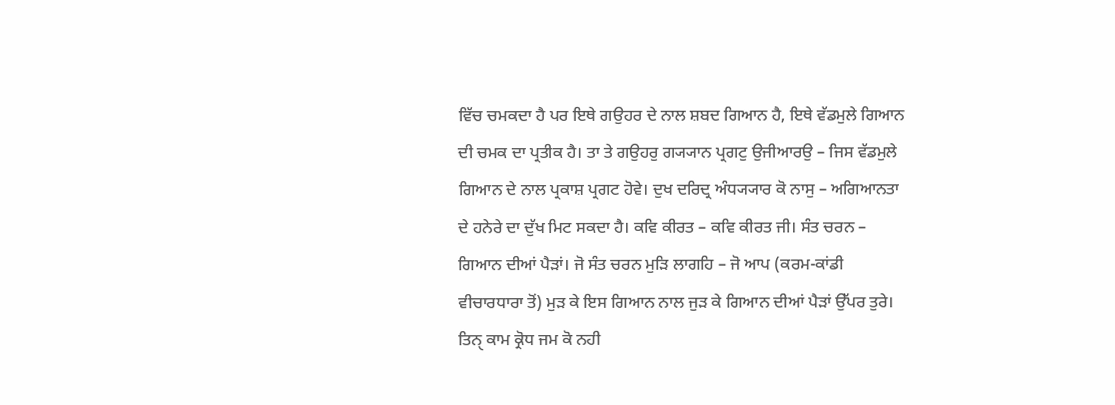ਵਿੱਚ ਚਮਕਦਾ ਹੈ ਪਰ ਇਥੇ ਗਉਹਰ ਦੇ ਨਾਲ ਸ਼ਬਦ ਗਿਆਨ ਹੈ, ਇਥੇ ਵੱਡਮੁਲੇ ਗਿਆਨ ਦੀ ਚਮਕ ਦਾ ਪ੍ਰਤੀਕ ਹੈ। ਤਾ ਤੇ ਗਉਹਰੁ ਗ੍ਯ੍ਯਾਨ ਪ੍ਰਗਟੁ ਉਜੀਆਰਉ – ਜਿਸ ਵੱਡਮੁਲੇ ਗਿਆਨ ਦੇ ਨਾਲ ਪ੍ਰਕਾਸ਼ ਪ੍ਰਗਟ ਹੋਵੇ। ਦੁਖ ਦਰਿਦ੍ਰ ਅੰਧ੍ਯ੍ਯਾਰ ਕੋ ਨਾਸੁ – ਅਗਿਆਨਤਾ ਦੇ ਹਨੇਰੇ ਦਾ ਦੁੱਖ ਮਿਟ ਸਕਦਾ ਹੈ। ਕਵਿ ਕੀਰਤ – ਕਵਿ ਕੀਰਤ ਜੀ। ਸੰਤ ਚਰਨ – ਗਿਆਨ ਦੀਆਂ ਪੈੜਾਂ। ਜੋ ਸੰਤ ਚਰਨ ਮੁੜਿ ਲਾਗਹਿ – ਜੋ ਆਪ (ਕਰਮ-ਕਾਂਡੀ ਵੀਚਾਰਧਾਰਾ ਤੋਂ) ਮੁੜ ਕੇ ਇਸ ਗਿਆਨ ਨਾਲ ਜੁੜ ਕੇ ਗਿਆਨ ਦੀਆਂ ਪੈੜਾਂ ਉੱਪਰ ਤੁਰੇ। ਤਿਨੑ ਕਾਮ ਕ੍ਰੋਧ ਜਮ ਕੋ ਨਹੀ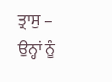ਤ੍ਰਾਸੁ – ਉਨ੍ਹਾਂ ਨੂੰ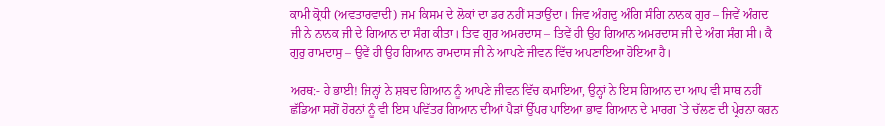ਕਾਮੀ ਕ੍ਰੋਧੀ (ਅਵਤਾਰਵਾਦੀ) ਜਮ ਕਿਸਮ ਦੇ ਲੋਕਾਂ ਦਾ ਡਰ ਨਹੀਂ ਸਤਾਉਂਦਾ। ਜਿਵ ਅੰਗਦੁ ਅੰਗਿ ਸੰਗਿ ਨਾਨਕ ਗੁਰ – ਜਿਵੇਂ ਅੰਗਦ ਜੀ ਨੇ ਨਾਨਕ ਜੀ ਦੇ ਗਿਆਨ ਦਾ ਸੰਗ ਕੀਤਾ। ਤਿਵ ਗੁਰ ਅਮਰਦਾਸ – ਤਿਵੇਂ ਹੀ ਉਹ ਗਿਆਨ ਅਮਰਦਾਸ ਜੀ ਦੇ ਅੰਗ ਸੰਗ ਸੀ। ਕੈ ਗੁਰੁ ਰਾਮਦਾਸੁ – ਉਵੇਂ ਹੀ ਉਹ ਗਿਆਨ ਰਾਮਦਾਸ ਜੀ ਨੇ ਆਪਣੇ ਜੀਵਨ ਵਿੱਚ ਅਪਣਾਇਆ ਹੋਇਆ ਹੈ।

ਅਰਥ:- ਹੇ ਭਾਈ! ਜਿਨ੍ਹਾਂ ਨੇ ਸ਼ਬਦ ਗਿਆਨ ਨੂੰ ਆਪਣੇ ਜੀਵਨ ਵਿੱਚ ਕਮਾਇਆ, ਉਨ੍ਹਾਂ ਨੇ ਇਸ ਗਿਆਨ ਦਾ ਆਪ ਵੀ ਸਾਥ ਨਹੀਂ ਛੱਡਿਆ ਸਗੋਂ ਹੋਰਨਾਂ ਨੂੰ ਵੀ ਇਸ ਪਵਿੱਤਰ ਗਿਆਨ ਦੀਆਂ ਪੈੜਾਂ ਉੱਪਰ ਪਾਇਆ ਭਾਵ ਗਿਆਨ ਦੇ ਮਾਰਗ `ਤੇ ਚੱਲਣ ਦੀ ਪ੍ਰੇਰਨਾ ਕਰਨ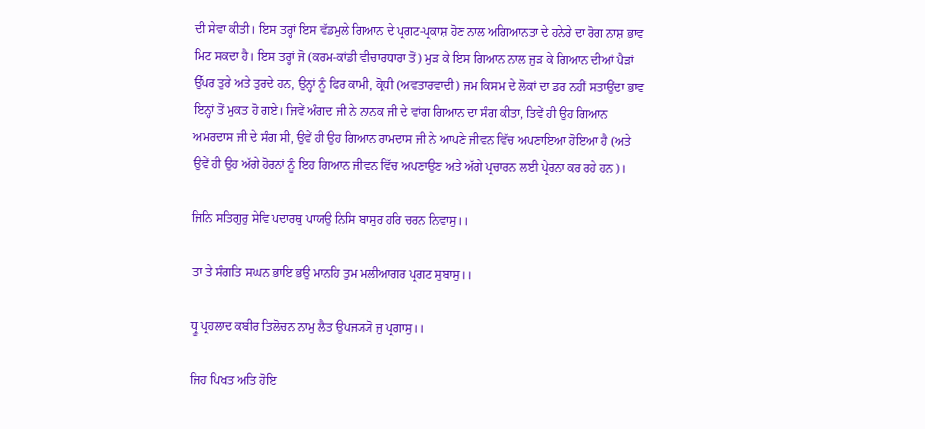ਦੀ ਸੇਵਾ ਕੀਤੀ। ਇਸ ਤਰ੍ਹਾਂ ਇਸ ਵੱਡਮੁਲੇ ਗਿਆਨ ਦੇ ਪ੍ਰਗਟ-ਪ੍ਰਕਾਸ਼ ਹੋਣ ਨਾਲ ਅਗਿਆਨਤਾ ਦੇ ਹਨੇਰੇ ਦਾ ਰੋਗ ਨਾਸ਼ ਭਾਵ ਮਿਟ ਸਕਦਾ ਹੈ। ਇਸ ਤਰ੍ਹਾਂ ਜੋ (ਕਰਮ-ਕਾਂਡੀ ਵੀਚਾਰਧਾਰਾ ਤੋਂ) ਮੁੜ ਕੇ ਇਸ ਗਿਆਨ ਨਾਲ ਜੁੜ ਕੇ ਗਿਆਨ ਦੀਆਂ ਪੈੜਾਂ ਉੱਪਰ ਤੁਰੇ ਅਤੇ ਤੁਰਦੇ ਹਨ, ਉਨ੍ਹਾਂ ਨੂੰ ਫਿਰ ਕਾਮੀ, ਕ੍ਰੋਧੀ (ਅਵਤਾਰਵਾਦੀ) ਜਮ ਕਿਸਮ ਦੇ ਲੋਕਾਂ ਦਾ ਡਰ ਨਹੀਂ ਸਤਾਉਂਦਾ ਭਾਵ ਇਨ੍ਹਾਂ ਤੋਂ ਮੁਕਤ ਹੋ ਗਏ। ਜਿਵੇਂ ਅੰਗਦ ਜੀ ਨੇ ਨਾਨਕ ਜੀ ਦੇ ਵਾਂਗ ਗਿਆਨ ਦਾ ਸੰਗ ਕੀਤਾ, ਤਿਵੇਂ ਹੀ ਉਹ ਗਿਆਨ ਅਮਰਦਾਸ ਜੀ ਦੇ ਸੰਗ ਸੀ, ਉਵੇਂ ਹੀ ਉਹ ਗਿਆਨ ਰਾਮਦਾਸ ਜੀ ਨੇ ਆਪਣੇ ਜੀਵਨ ਵਿੱਚ ਅਪਣਾਇਆ ਹੋਇਆ ਹੈ (ਅਤੇ ਉਵੇਂ ਹੀ ਉਹ ਅੱਗੇ ਹੋਰਨਾਂ ਨੂੰ ਇਹ ਗਿਆਨ ਜੀਵਨ ਵਿੱਚ ਅਪਣਾਉਣ ਅਤੇ ਅੱਗੇ ਪ੍ਰਚਾਰਨ ਲਈ ਪ੍ਰੇਰਨਾ ਕਰ ਰਹੇ ਹਨ)।

ਜਿਨਿ ਸਤਿਗੁਰੁ ਸੇਵਿ ਪਦਾਰਥੁ ਪਾਯਉ ਨਿਸਿ ਬਾਸੁਰ ਹਰਿ ਚਰਨ ਨਿਵਾਸੁ।।

ਤਾ ਤੇ ਸੰਗਤਿ ਸਘਨ ਭਾਇ ਭਉ ਮਾਨਹਿ ਤੁਮ ਮਲੀਆਗਰ ਪ੍ਰਗਟ ਸੁਬਾਸੁ।।

ਧ੍ਰੂ ਪ੍ਰਹਲਾਦ ਕਬੀਰ ਤਿਲੋਚਨ ਨਾਮੁ ਲੈਤ ਉਪਜ੍ਯ੍ਯੋ ਜੁ ਪ੍ਰਗਾਸੁ।।

ਜਿਹ ਪਿਖਤ ਅਤਿ ਹੋਇ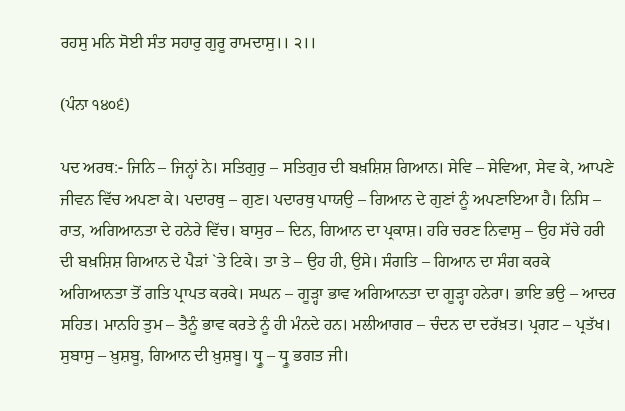ਰਹਸੁ ਮਨਿ ਸੋਈ ਸੰਤ ਸਹਾਰੁ ਗੁਰੂ ਰਾਮਦਾਸੁ।। ੨।।

(ਪੰਨਾ ੧੪੦੬)

ਪਦ ਅਰਥ:- ਜਿਨਿ – ਜਿਨ੍ਹਾਂ ਨੇ। ਸਤਿਗੁਰੁ – ਸਤਿਗੁਰ ਦੀ ਬਖ਼ਸ਼ਿਸ਼ ਗਿਆਨ। ਸੇਵਿ – ਸੇਵਿਆ, ਸੇਵ ਕੇ, ਆਪਣੇ ਜੀਵਨ ਵਿੱਚ ਅਪਣਾ ਕੇ। ਪਦਾਰਥੁ – ਗੁਣ। ਪਦਾਰਥੁ ਪਾਯਉ – ਗਿਆਨ ਦੇ ਗੁਣਾਂ ਨੂੰ ਅਪਣਾਇਆ ਹੈ। ਨਿਸਿ – ਰਾਤ, ਅਗਿਆਨਤਾ ਦੇ ਹਨੇਰੇ ਵਿੱਚ। ਬਾਸੁਰ – ਦਿਨ, ਗਿਆਨ ਦਾ ਪ੍ਰਕਾਸ਼। ਹਰਿ ਚਰਣ ਨਿਵਾਸੁ – ਉਹ ਸੱਚੇ ਹਰੀ ਦੀ ਬਖ਼ਸ਼ਿਸ਼ ਗਿਆਨ ਦੇ ਪੈੜਾਂ `ਤੇ ਟਿਕੇ। ਤਾ ਤੇ – ਉਹ ਹੀ, ਉਸੇ। ਸੰਗਤਿ – ਗਿਆਨ ਦਾ ਸੰਗ ਕਰਕੇ ਅਗਿਆਨਤਾ ਤੋਂ ਗਤਿ ਪ੍ਰਾਪਤ ਕਰਕੇ। ਸਘਨ – ਗੂੜ੍ਹਾ ਭਾਵ ਅਗਿਆਨਤਾ ਦਾ ਗੂੜ੍ਹਾ ਹਨੇਰਾ। ਭਾਇ ਭਉ – ਆਦਰ ਸਹਿਤ। ਮਾਨਹਿ ਤੁਮ – ਤੈਨੂੰ ਭਾਵ ਕਰਤੇ ਨੂੰ ਹੀ ਮੰਨਦੇ ਹਨ। ਮਲੀਆਗਰ – ਚੰਦਨ ਦਾ ਦਰੱਖ਼ਤ। ਪ੍ਰਗਟ – ਪ੍ਰਤੱਖ। ਸੁਬਾਸੁ – ਖ਼ੁਸ਼ਬੂ, ਗਿਆਨ ਦੀ ਖ਼ੁਸ਼ਬੂ। ਧ੍ਰੂ – ਧ੍ਰੂ ਭਗਤ ਜੀ।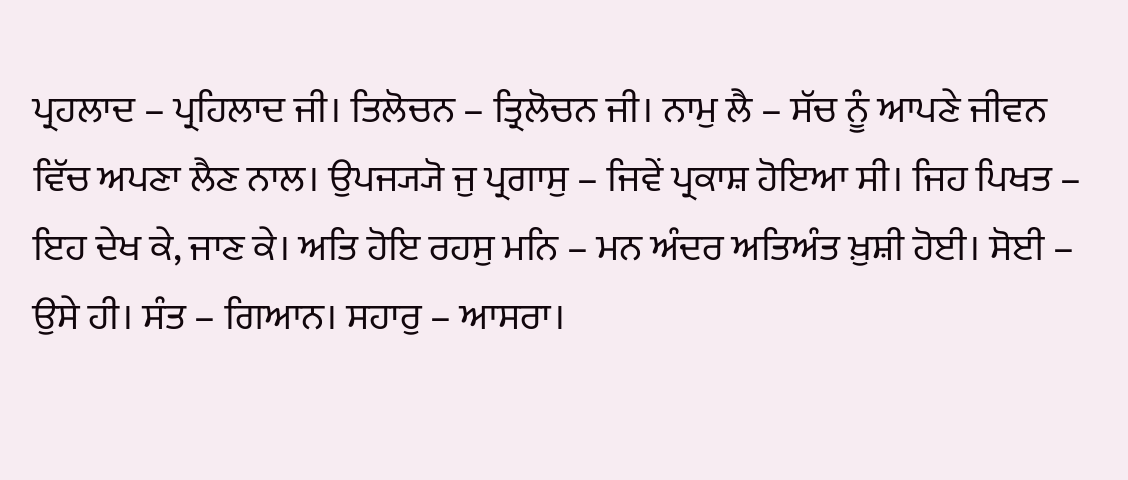ਪ੍ਰਹਲਾਦ – ਪ੍ਰਹਿਲਾਦ ਜੀ। ਤਿਲੋਚਨ – ਤ੍ਰਿਲੋਚਨ ਜੀ। ਨਾਮੁ ਲੈ – ਸੱਚ ਨੂੰ ਆਪਣੇ ਜੀਵਨ ਵਿੱਚ ਅਪਣਾ ਲੈਣ ਨਾਲ। ਉਪਜ੍ਯ੍ਯੋ ਜੁ ਪ੍ਰਗਾਸੁ – ਜਿਵੇਂ ਪ੍ਰਕਾਸ਼ ਹੋਇਆ ਸੀ। ਜਿਹ ਪਿਖਤ – ਇਹ ਦੇਖ ਕੇ, ਜਾਣ ਕੇ। ਅਤਿ ਹੋਇ ਰਹਸੁ ਮਨਿ – ਮਨ ਅੰਦਰ ਅਤਿਅੰਤ ਖ਼ੁਸ਼ੀ ਹੋਈ। ਸੋਈ – ਉਸੇ ਹੀ। ਸੰਤ – ਗਿਆਨ। ਸਹਾਰੁ – ਆਸਰਾ।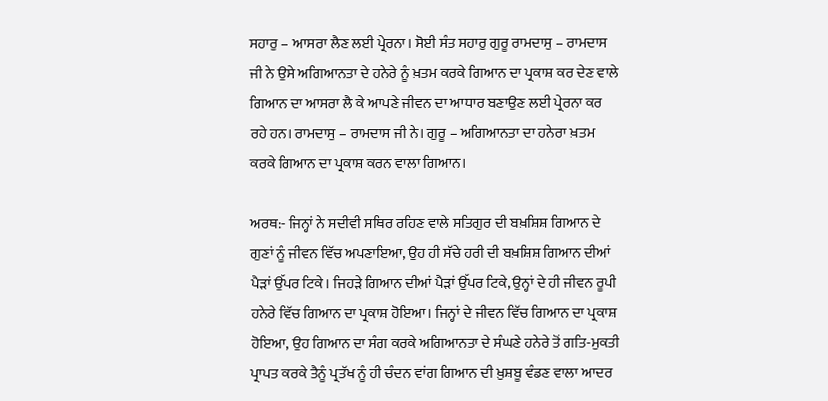ਸਹਾਰੁ – ਆਸਰਾ ਲੈਣ ਲਈ ਪ੍ਰੇਰਨਾ। ਸੋਈ ਸੰਤ ਸਹਾਰੁ ਗੁਰੂ ਰਾਮਦਾਸੁ – ਰਾਮਦਾਸ ਜੀ ਨੇ ਉਸੇ ਅਗਿਆਨਤਾ ਦੇ ਹਨੇਰੇ ਨੂੰ ਖ਼ਤਮ ਕਰਕੇ ਗਿਆਨ ਦਾ ਪ੍ਰਕਾਸ਼ ਕਰ ਦੇਣ ਵਾਲੇ ਗਿਆਨ ਦਾ ਆਸਰਾ ਲੈ ਕੇ ਆਪਣੇ ਜੀਵਨ ਦਾ ਆਧਾਰ ਬਣਾਉਣ ਲਈ ਪ੍ਰੇਰਨਾ ਕਰ ਰਹੇ ਹਨ। ਰਾਮਦਾਸੁ – ਰਾਮਦਾਸ ਜੀ ਨੇ। ਗੁਰੂ – ਅਗਿਆਨਤਾ ਦਾ ਹਨੇਰਾ ਖ਼ਤਮ ਕਰਕੇ ਗਿਆਨ ਦਾ ਪ੍ਰਕਾਸ਼ ਕਰਨ ਵਾਲਾ ਗਿਆਨ।

ਅਰਥ:- ਜਿਨ੍ਹਾਂ ਨੇ ਸਦੀਵੀ ਸਥਿਰ ਰਹਿਣ ਵਾਲੇ ਸਤਿਗੁਰ ਦੀ ਬਖ਼ਸ਼ਿਸ਼ ਗਿਆਨ ਦੇ ਗੁਣਾਂ ਨੂੰ ਜੀਵਨ ਵਿੱਚ ਅਪਣਾਇਆ, ਉਹ ਹੀ ਸੱਚੇ ਹਰੀ ਦੀ ਬਖ਼ਸ਼ਿਸ਼ ਗਿਆਨ ਦੀਆਂ ਪੈੜਾਂ ਉੱਪਰ ਟਿਕੇ। ਜਿਹੜੇ ਗਿਆਨ ਦੀਆਂ ਪੈੜਾਂ ਉੱਪਰ ਟਿਕੇ, ਉਨ੍ਹਾਂ ਦੇ ਹੀ ਜੀਵਨ ਰੂਪੀ ਹਨੇਰੇ ਵਿੱਚ ਗਿਆਨ ਦਾ ਪ੍ਰਕਾਸ਼ ਹੋਇਆ। ਜਿਨ੍ਹਾਂ ਦੇ ਜੀਵਨ ਵਿੱਚ ਗਿਆਨ ਦਾ ਪ੍ਰਕਾਸ਼ ਹੋਇਆ, ਉਹ ਗਿਆਨ ਦਾ ਸੰਗ ਕਰਕੇ ਅਗਿਆਨਤਾ ਦੇ ਸੰਘਣੇ ਹਨੇਰੇ ਤੋਂ ਗਤਿ-ਮੁਕਤੀ ਪ੍ਰਾਪਤ ਕਰਕੇ ਤੈਨੂੰ ਪ੍ਰਤੱਖ ਨੂੰ ਹੀ ਚੰਦਨ ਵਾਂਗ ਗਿਆਨ ਦੀ ਖ਼ੁਸ਼ਬੂ ਵੰਡਣ ਵਾਲਾ ਆਦਰ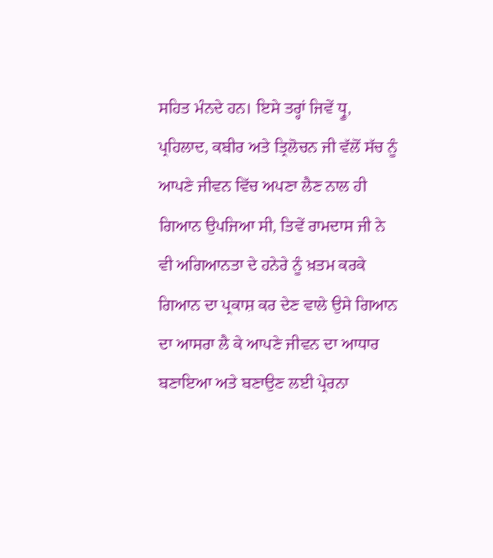ਸਹਿਤ ਮੰਨਦੇ ਹਨ। ਇਸੇ ਤਰ੍ਹਾਂ ਜਿਵੇਂ ਧ੍ਰੂ, ਪ੍ਰਹਿਲਾਦ, ਕਬੀਰ ਅਤੇ ਤ੍ਰਿਲੋਚਨ ਜੀ ਵੱਲੋਂ ਸੱਚ ਨੂੰ ਆਪਣੇ ਜੀਵਨ ਵਿੱਚ ਅਪਣਾ ਲੈਣ ਨਾਲ ਹੀ ਗਿਆਨ ਉਪਜਿਆ ਸੀ, ਤਿਵੇਂ ਰਾਮਦਾਸ ਜੀ ਨੇ ਵੀ ਅਗਿਆਨਤਾ ਦੇ ਹਨੇਰੇ ਨੂੰ ਖ਼ਤਮ ਕਰਕੇ ਗਿਆਨ ਦਾ ਪ੍ਰਕਾਸ਼ ਕਰ ਦੇਣ ਵਾਲੇ ਉਸੇ ਗਿਆਨ ਦਾ ਆਸਰਾ ਲੈ ਕੇ ਆਪਣੇ ਜੀਵਨ ਦਾ ਆਧਾਰ ਬਣਾਇਆ ਅਤੇ ਬਣਾਉਣ ਲਈ ਪ੍ਰੇਰਨਾ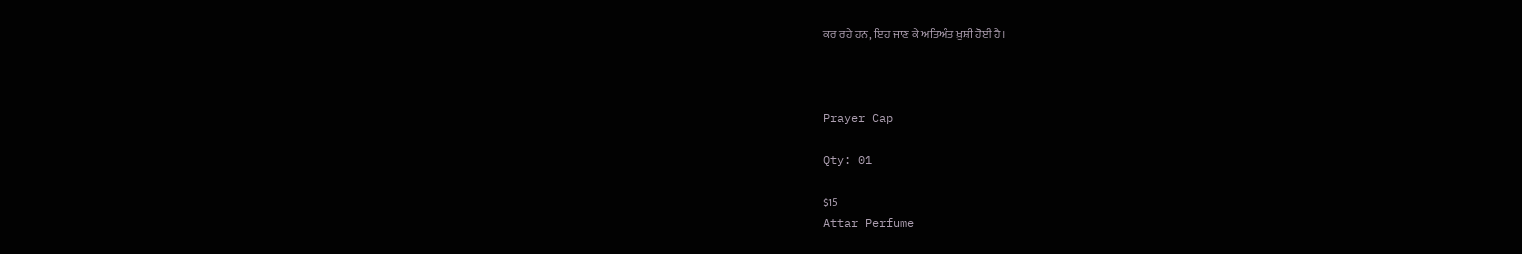ਕਰ ਰਹੇ ਹਨ, ਇਹ ਜਾਣ ਕੇ ਅਤਿਅੰਤ ਖ਼ੁਸ਼ੀ ਹੋਈ ਹੈ।



Prayer Cap

Qty: 01

$15
Attar Perfume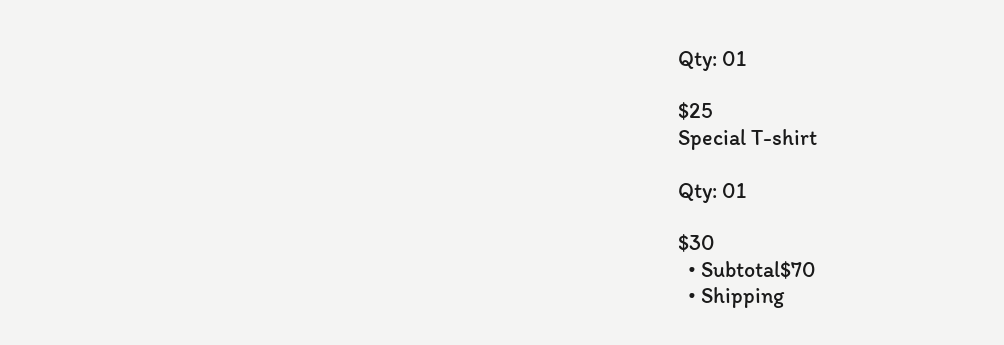Qty: 01

$25
Special T-shirt

Qty: 01

$30
  • Subtotal$70
  • Shipping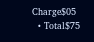Charge$05
  • Total$75